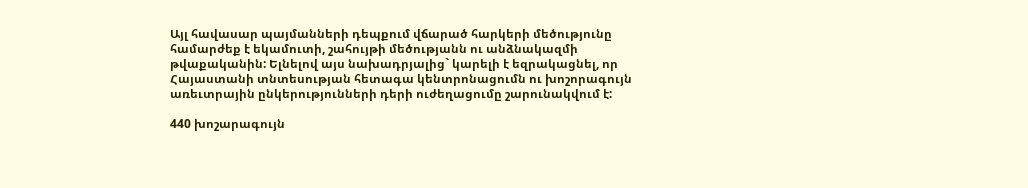Այլ հավասար պայմանների դեպքում վճարած հարկերի մեծությունը համարժեք է եկամուտի, շահույթի մեծությանն ու անձնակազմի թվաքականին: Ելնելով այս նախադրյալից` կարելի է եզրակացնել, որ Հայաստանի տնտեսության հետագա կենտրոնացումն ու խոշորագույն առեւտրային ընկերությունների դերի ուժեղացումը շարունակվում է:

440 խոշարագույն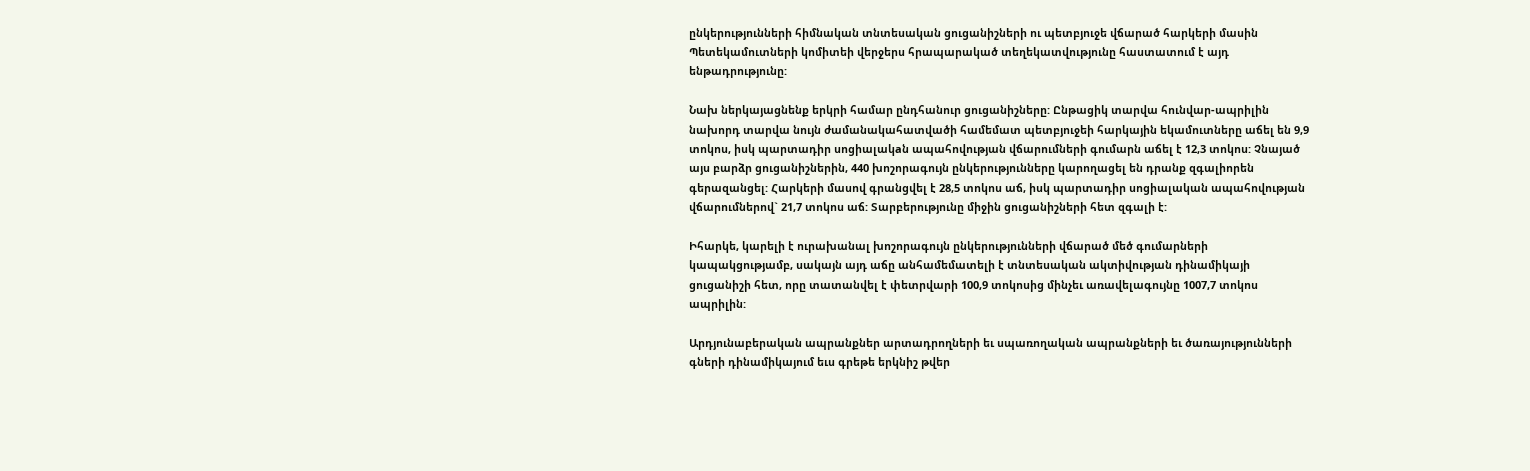ընկերությունների հիմնական տնտեսական ցուցանիշների ու պետբյուջե վճարած հարկերի մասին Պետեկամուտների կոմիտեի վերջերս հրապարակած տեղեկատվությունը հաստատում է այդ ենթադրությունը:

Նախ ներկայացնենք երկրի համար ընդհանուր ցուցանիշները: Ընթացիկ տարվա հունվար-ապրիլին նախորդ տարվա նույն ժամանակահատվածի համեմատ պետբյուջեի հարկային եկամուտները աճել են 9,9 տոկոս, իսկ պարտադիր սոցիալակaն ապահովության վճարումների գումարն աճել է 12,3 տոկոս: Չնայած այս բարձր ցուցանիշներին, 440 խոշորագույն ընկերությունները կարողացել են դրանք զգալիորեն գերազանցել: Հարկերի մասով գրանցվել է 28,5 տոկոս աճ, իսկ պարտադիր սոցիալական ապահովության վճարումներով` 21,7 տոկոս աճ: Տարբերությունը միջին ցուցանիշների հետ զգալի է:

Իհարկե, կարելի է ուրախանալ խոշորագույն ընկերությունների վճարած մեծ գումարների կապակցությամբ, սակայն այդ աճը անհամեմատելի է տնտեսական ակտիվության դինամիկայի ցուցանիշի հետ, որը տատանվել է փետրվարի 100,9 տոկոսից մինչեւ առավելագույնը 1007,7 տոկոս ապրիլին:

Արդյունաբերական ապրանքներ արտադրողների եւ սպառողական ապրանքների եւ ծառայությունների գների դինամիկայում եւս գրեթե երկնիշ թվեր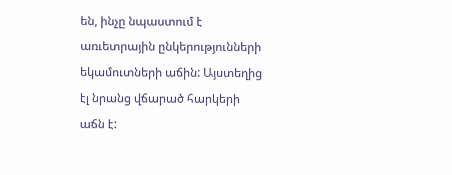են, ինչը նպաստում է առւետրային ընկերությունների եկամուտների աճին: Այստեղից էլ նրանց վճարած հարկերի աճն է: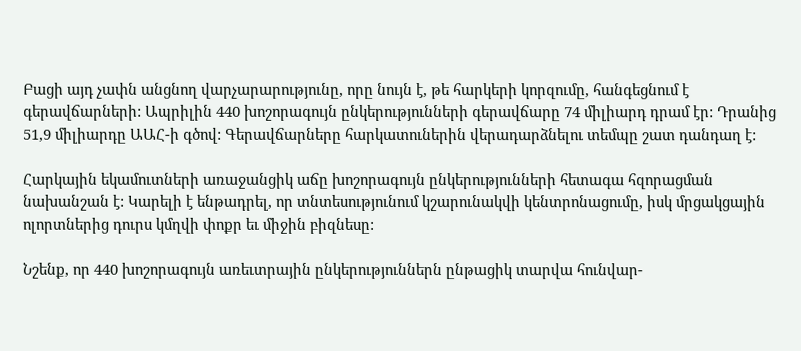Բացի այդ չափն անցնող վարչարարությունը, որը նույն է, թե հարկերի կորզումը, հանգեցնում է գերավճարների: Ապրիլին 440 խոշորագույն ընկերությունների գերավճարը 74 միլիարդ դրամ էր: Դրանից 51,9 միլիարդը ԱԱՀ-ի գծով: Գերավճարները հարկատուներին վերադարձնելու տեմպը շատ դանդաղ է:

Հարկային եկամուտների առաջանցիկ աճը խոշորագույն ընկերությունների հետագա հզորացման նախանշան է: Կարելի է ենթադրել, որ տնտեսությունում կշարունակվի կենտրոնացումը, իսկ մրցակցային ոլորտներից դուրս կմղվի փոքր եւ միջին բիզնեսը:

Նշենք, որ 440 խոշորագույն առեւտրային ընկերություններն ընթացիկ տարվա հունվար-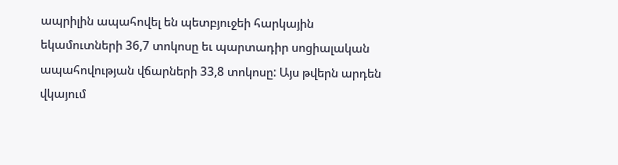ապրիլին ապահովել են պետբյուջեի հարկային եկամուտների 36,7 տոկոսը եւ պարտադիր սոցիալական ապահովության վճարների 33,8 տոկոսը: Այս թվերն արդեն վկայում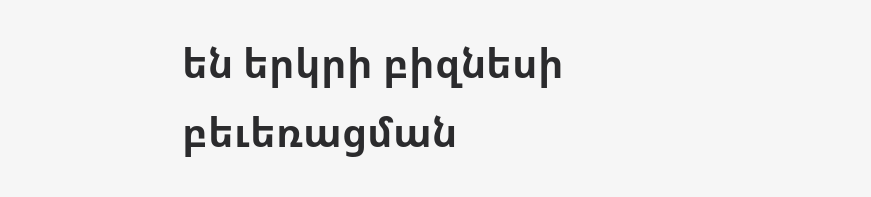են երկրի բիզնեսի բեւեռացման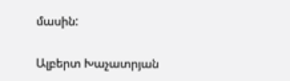մասին:

Ալբերտ Խաչատրյան